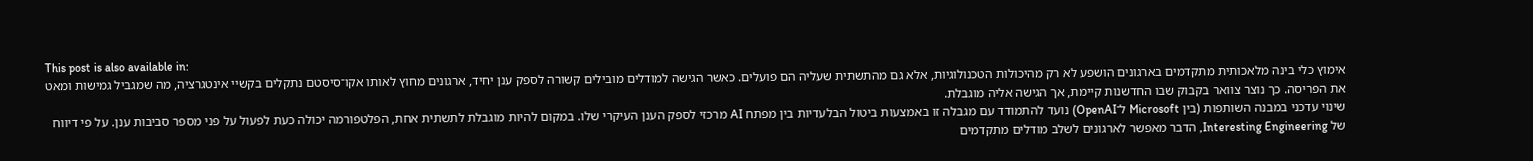This post is also available in:
אימוץ כלי בינה מלאכותית מתקדמים בארגונים הושפע לא רק מהיכולות הטכנולוגיות, אלא גם מהתשתית שעליה הם פועלים. כאשר הגישה למודלים מובילים קשורה לספק ענן יחיד, ארגונים מחוץ לאותו אקו־סיסטם נתקלים בקשיי אינטגרציה, מה שמגביל גמישות ומאט את הפריסה. כך נוצר צוואר בקבוק שבו החדשנות קיימת, אך הגישה אליה מוגבלת.
שינוי עדכני במבנה השותפות (בין Microsoft ל־OpenAI) נועד להתמודד עם מגבלה זו באמצעות ביטול הבלעדיות בין מפתח AI מרכזי לספק הענן העיקרי שלו. במקום להיות מוגבלת לתשתית אחת, הפלטפורמה יכולה כעת לפעול על פני מספר סביבות ענן. על פי דיווח של Interesting Engineering, הדבר מאפשר לארגונים לשלב מודלים מתקדמים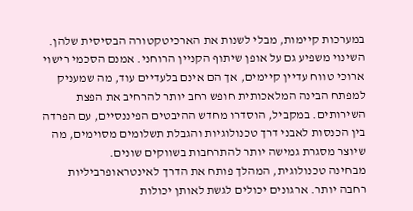במערכות קיימות, מבלי לשנות את הארכיטקטורה הבסיסית שלהן.
השינוי משפיע גם על אופן שיתוף הקניין הרוחני. אמנם הסכמי רישוי ארוכי טווח עדיין קיימים, אך הם אינם בלעדיים עוד, מה שמעניק למפתח הבינה המלאכותית חופש רחב יותר להרחיב את הפצת השירותים. במקביל, הוסדרו מחדש ההיבטים הפיננסיים, עם הפרדה בין הכנסות לאבני דרך טכנולוגיות והגבלת תשלומים מסוימים, מה שיוצר מסגרת גמישה יותר להתרחבות בשווקים שונים.
מבחינה טכנולוגית, המהלך פותח את הדרך לאינטראופרביליות רחבה יותר. ארגונים יכולים לגשת לאותן יכולות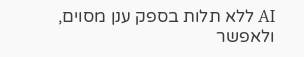AI ללא תלות בספק ענן מסוים, ולאפשר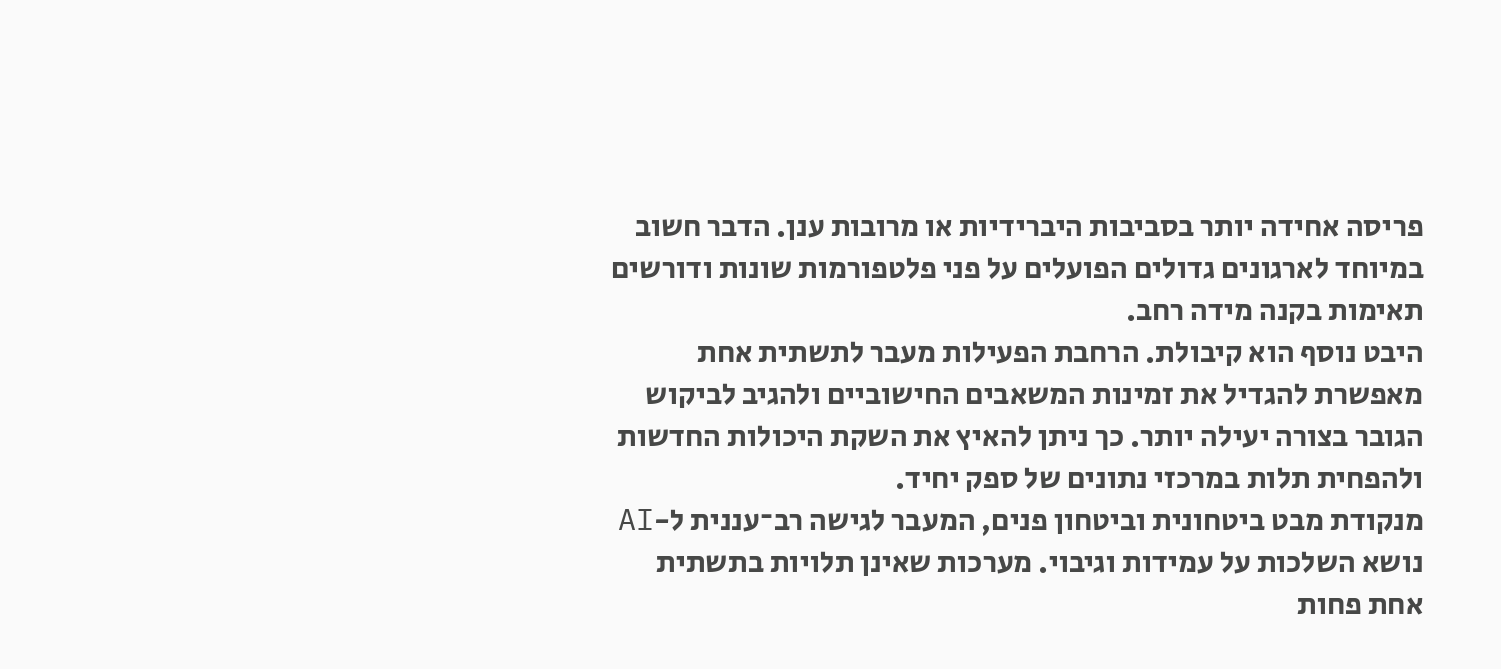פריסה אחידה יותר בסביבות היברידיות או מרובות ענן. הדבר חשוב במיוחד לארגונים גדולים הפועלים על פני פלטפורמות שונות ודורשים תאימות בקנה מידה רחב.
היבט נוסף הוא קיבולת. הרחבת הפעילות מעבר לתשתית אחת מאפשרת להגדיל את זמינות המשאבים החישוביים ולהגיב לביקוש הגובר בצורה יעילה יותר. כך ניתן להאיץ את השקת היכולות החדשות ולהפחית תלות במרכזי נתונים של ספק יחיד.
מנקודת מבט ביטחונית וביטחון פנים, המעבר לגישה רב־עננית ל-AI נושא השלכות על עמידות וגיבוי. מערכות שאינן תלויות בתשתית אחת פחות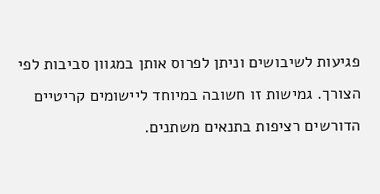פגיעות לשיבושים וניתן לפרוס אותן במגוון סביבות לפי הצורך. גמישות זו חשובה במיוחד ליישומים קריטיים הדורשים רציפות בתנאים משתנים.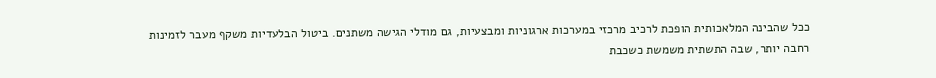ככל שהבינה המלאכותית הופכת לרכיב מרכזי במערכות ארגוניות ומבצעיות, גם מודלי הגישה משתנים. ביטול הבלעדיות משקף מעבר לזמינות רחבה יותר, שבה התשתית משמשת כשכבת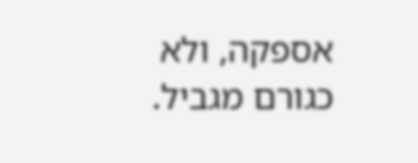אספקה, ולא כגורם מגביל.